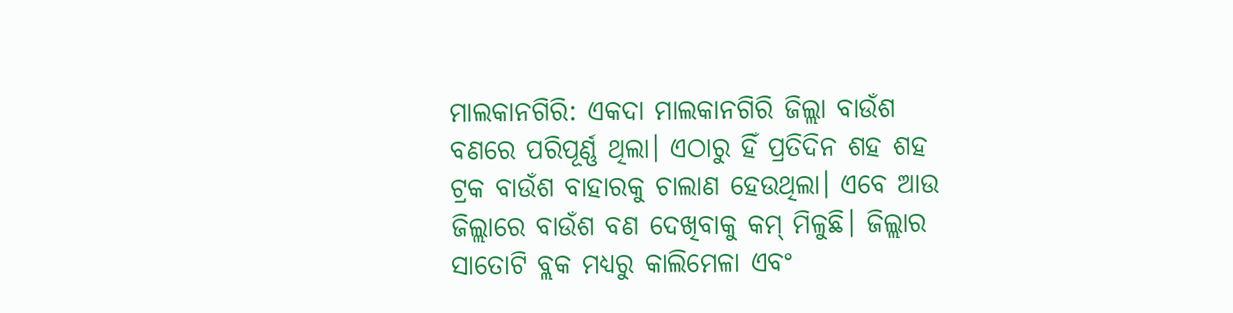ମାଲକାନଗିରି: ଏକଦା ମାଲକାନଗିରି ଜିଲ୍ଲା ବାଉଁଶ ବଣରେ ପରିପୂର୍ଣ୍ଣ ଥିଲା। ଏଠାରୁ ହିଁ ପ୍ରତିଦିନ ଶହ ଶହ ଟ୍ରକ ବାଉଁଶ ବାହାରକୁ ଚାଲାଣ ହେଉଥିଲା। ଏବେ ଆଉ ଜିଲ୍ଲାରେ ବାଉଁଶ ବଣ ଦେଖିବାକୁ କମ୍ ମିଳୁଛି। ଜିଲ୍ଲାର ସାତୋଟି ବ୍ଲକ ମଧ୍ୟରୁ କାଲିମେଳା ଏବଂ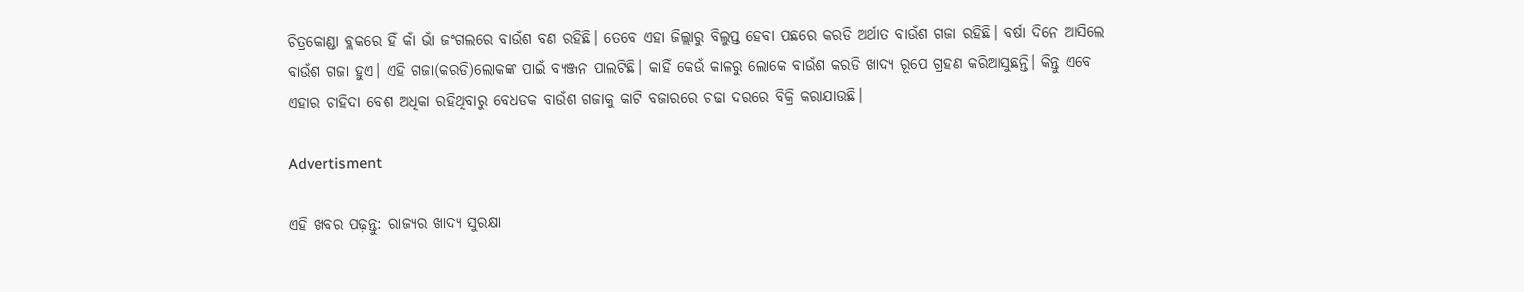ଚିତ୍ରକୋଣ୍ଡା ବ୍ଲକରେ ହିଁ କାଁ ଭାଁ ଜଂଗଲରେ ବାଉଁଶ ବଣ ରହିଛି। ତେବେ ଏହା ଜିଲ୍ଲାରୁ ବିଲୁପ୍ତ ହେବା ପଛରେ କରଡି ଅର୍ଥାତ ବାଉଁଶ ଗଜା ରହିଛି। ବର୍ଷା ଦିନେ ଆସିଲେ ବାଉଁଶ ଗଜା ହୁଏ। ଏହି ଗଜା(କରଡି)ଲୋକଙ୍କ ପାଇଁ ବ୍ୟଞ୍ଜନ ପାଲଟିଛି। କାହିଁ କେଉଁ କାଳରୁ ଲୋକେ ବାଉଁଶ କରଡି ଖାଦ୍ୟ ରୂପେ ଗ୍ରହଣ କରିଆସୁଛନ୍ତି। କିନ୍ତୁ ଏବେ ଏହାର ଚାହିଦା ବେଶ ଅଧିକା ରହିଥିବାରୁ ବେଧଡକ ବାଉଁଶ ଗଜାକୁ କାଟି ବଜାରରେ ଚଢା ଦରରେ ବିକ୍ରି କରାଯାଉଛି।

Advertisment

ଏହି ଖବର ପଢ଼ନ୍ତୁ: ରାଜ୍ୟର ଖାଦ୍ୟ ସୁରକ୍ଷା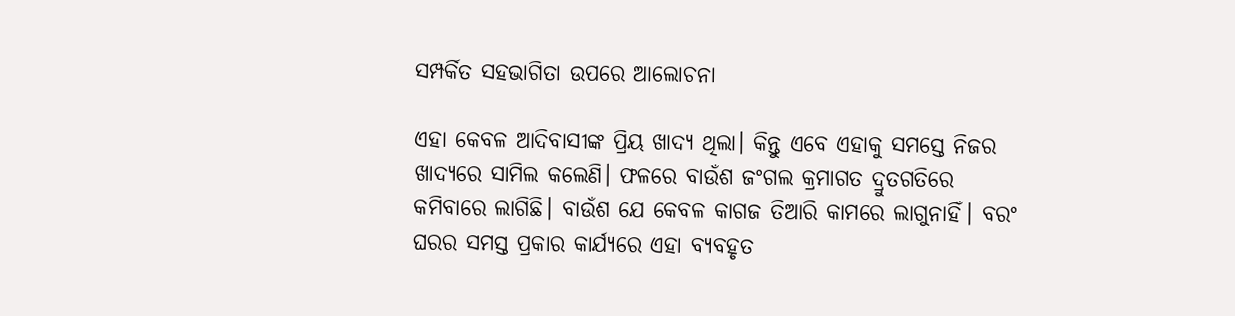ସମ୍ପର୍କିତ ସହଭାଗିତା ଉପରେ ଆଲୋଚନା

ଏହା କେବଳ ଆଦିବାସୀଙ୍କ ପ୍ରିୟ ଖାଦ୍ୟ ଥିଲା। କିନ୍ତୁ ଏବେ ଏହାକୁ ସମସ୍ତେ ନିଜର ଖାଦ୍ୟରେ ସାମିଲ କଲେଣି। ଫଳରେ ବାଉଁଶ ଜଂଗଲ କ୍ରମାଗତ ଦ୍ରୁତଗତିରେ କମିବାରେ ଲାଗିଛି। ବାଉଁଶ ଯେ କେବଳ କାଗଜ ତିଆରି କାମରେ ଲାଗୁନାହିଁ। ବରଂ ଘରର ସମସ୍ତ ପ୍ରକାର କାର୍ଯ୍ୟରେ ଏହା ବ୍ୟବହୃତ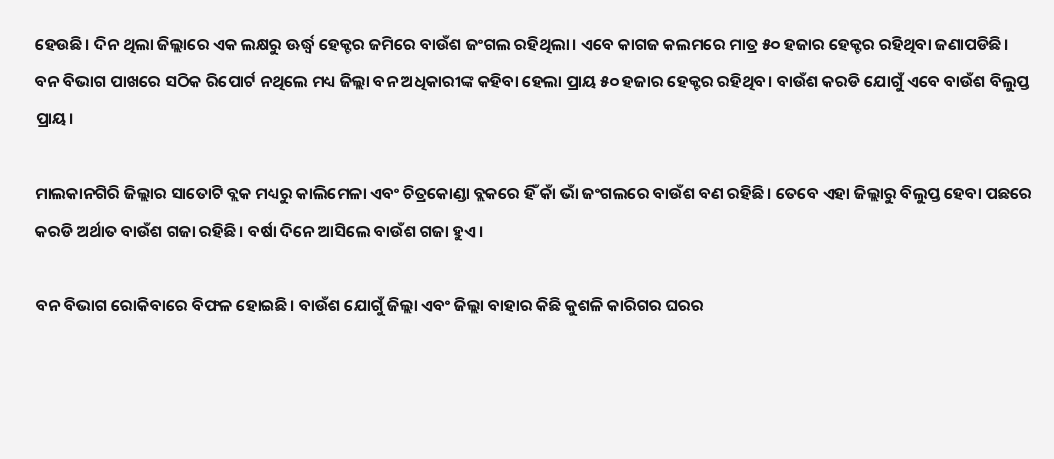ହେଉଛି। ଦିନ ଥିଲା ଜିଲ୍ଲାରେ ଏକ ଲକ୍ଷରୁ ଊର୍ଦ୍ଧ୍ବ ହେକ୍ଟର ଜମିରେ ବାଉଁଶ ଜଂଗଲ ରହିଥିଲା। ଏବେ କାଗଜ କଲମରେ ମାତ୍ର ୫୦ ହଜାର ହେକ୍ଟର ରହିଥିବା ଜଣାପଡିଛି। ବନ ବିଭାଗ ପାଖରେ ସଠିକ ରିପୋର୍ଟ ନଥିଲେ ମଧ୍ୟ ଜିଲ୍ଲା ବନ ଅଧିକାରୀଙ୍କ କହିବା ହେଲା ପ୍ରାୟ ୫୦ ହଜାର ହେକ୍ଟର ରହିଥିବ। ବାଉଁଶ କରଡି ଯୋଗୁଁ ଏବେ ବାଉଁଶ ବିଲୁପ୍ତ ପ୍ରାୟ।

ମାଲକାନଗିରି ଜିଲ୍ଲାର ସାତୋଟି ବ୍ଲକ ମଧ୍ୟରୁ କାଲିମେଳା ଏବଂ ଚିତ୍ରକୋଣ୍ଡା ବ୍ଲକରେ ହିଁ କାଁ ଭାଁ ଜଂଗଲରେ ବାଉଁଶ ବଣ ରହିଛି। ତେବେ ଏହା ଜିଲ୍ଲାରୁ ବିଲୁପ୍ତ ହେବା ପଛରେ କରଡି ଅର୍ଥାତ ବାଉଁଶ ଗଜା ରହିଛି। ବର୍ଷା ଦିନେ ଆସିଲେ ବାଉଁଶ ଗଜା ହୁଏ।

ବନ ବିଭାଗ ରୋକିବାରେ ବିଫଳ ହୋଇଛି। ବାଉଁଶ ଯୋଗୁଁ ଜିଲ୍ଲା ଏବଂ ଜିଲ୍ଲା ବାହାର କିଛି କୁଶଳି କାରିଗର ଘରର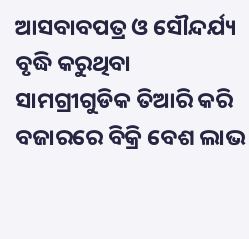ଆସବାବପତ୍ର ଓ ସୌନ୍ଦର୍ଯ୍ୟ ବୃଦ୍ଧି କରୁଥିବା ସାମଗ୍ରୀଗୁଡିକ ତିଆରି କରି ବଜାରରେ ବିକ୍ରି ବେଶ ଲାଭ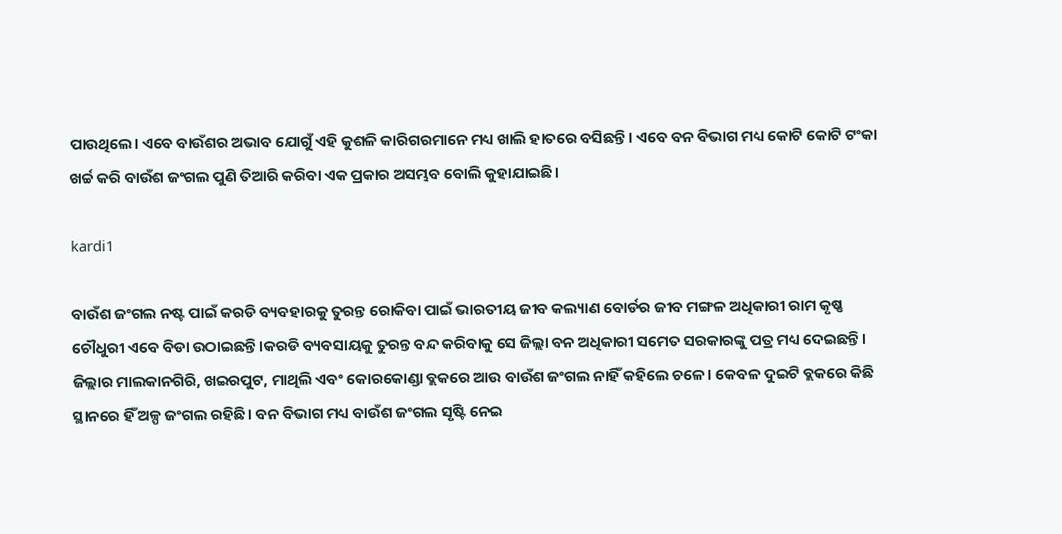ପାଉଥିଲେ। ଏବେ ବାଉଁଶର ଅଭାବ ଯୋଗୁଁ ଏହି କୁଶଳି କାରିଗରମାନେ ମଧ୍ୟ ଖାଲି ହାତରେ ବସିଛନ୍ତି। ଏବେ ବନ ବିଭାଗ ମଧ୍ୟ କୋଟି କୋଟି ଟଂକା ଖର୍ଚ୍ଚ କରି ବାଉଁଶ ଜଂଗଲ ପୁଣି ତିଆରି କରିବା ଏକ ପ୍ରକାର ଅସମ୍ଭବ ବୋଲି କୁହାଯାଇଛି।

kardi1

ବାଉଁଶ ଜଂଗଲ ନଷ୍ଟ ପାଇଁ କରଡି ବ୍ୟବହାରକୁ ତୁରନ୍ତ ରୋକିବା ପାଇଁ ଭାରତୀୟ ଜୀବ କଲ୍ୟାଣ ବୋର୍ଡର ଜୀବ ମଙ୍ଗଳ ଅଧିକାରୀ ରାମ କୃଷ୍ଣ ଚୌଧୁରୀ ଏବେ ବିଡା ଉଠାଇଛନ୍ତି।କରଡି ବ୍ୟବସାୟକୁ ତୁରନ୍ତ ବନ୍ଦ କରିବାକୁ ସେ ଜିଲ୍ଲା ବନ ଅଧିକାରୀ ସମେତ ସରକାରଙ୍କୁ ପତ୍ର ମଧ୍ୟ ଦେଇଛନ୍ତି। ଜିଲ୍ଲାର ମାଲକାନଗିରି, ଖଇରପୁଟ, ମାଥିଲି ଏବଂ କୋରକୋଣ୍ଡା ବ୍ଲକରେ ଆଉ ବାଉଁଶ ଜଂଗଲ ନାହିଁ କହିଲେ ଚଳେ। କେବଳ ଦୁଇଟି ବ୍ଲକରେ କିଛି ସ୍ଥାନରେ ହିଁ ଅଳ୍ପ ଜଂଗଲ ରହିଛି। ବନ ବିଭାଗ ମଧ୍ୟ ବାଉଁଶ ଜଂଗଲ ସୃଷ୍ଟି ନେଇ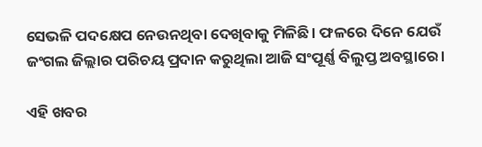ସେଭଳି ପଦକ୍ଷେପ ନେଉନଥିବା ଦେଖିବାକୁ ମିଳିଛି। ଫଳରେ ଦିନେ ଯେଉଁ ଜଂଗଲ ଜିଲ୍ଲାର ପରିଚୟ ପ୍ରଦାନ କରୁଥିଲା ଆଜି ସଂପୂର୍ଣ୍ଣ ବିଲୁପ୍ତ ଅବସ୍ଥାରେ।

ଏହି ଖବର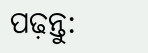ପଢ଼ନ୍ତୁ: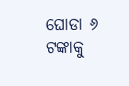ଘୋଡା ୬ ଟଙ୍କାକୁ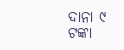ଦାନା ୯ ଟଙ୍କା